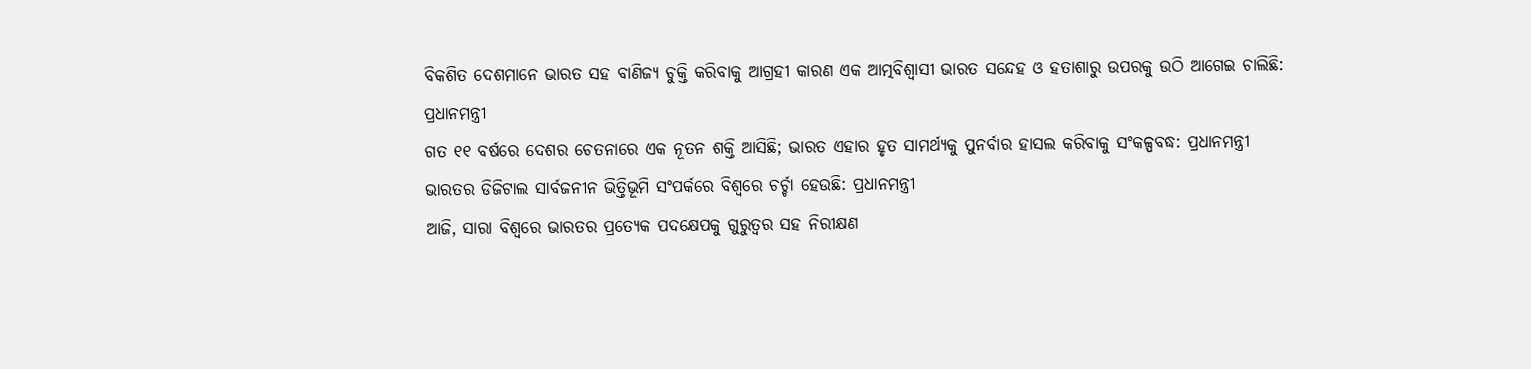ବିକଶିତ ଦେଶମାନେ ଭାରତ ସହ ବାଣିଜ୍ୟ ଚୁକ୍ତି କରିବାକୁ ଆଗ୍ରହୀ କାରଣ ଏକ ଆତ୍ମବିଶ୍ବାସୀ ଭାରତ ସନ୍ଦେହ ଓ ହତାଶାରୁ ଉପରକୁ ଉଠି ଆଗେଇ ଚାଲିଛି: ପ୍ରଧାନମନ୍ତ୍ରୀ
ଗତ ୧୧ ବର୍ଷରେ ଦେଶର ଚେତନାରେ ଏକ ନୂତନ ଶକ୍ତି ଆସିଛି; ଭାରତ ଏହାର ହୃତ ସାମର୍ଥ୍ୟକୁ ପୁନର୍ବାର ହାସଲ କରିବାକୁ ସଂକଳ୍ପବଦ୍ଧ: ପ୍ରଧାନମନ୍ତ୍ରୀ
ଭାରତର ଡିଜିଟାଲ ସାର୍ବଜନୀନ ଭିତ୍ତିଭୂମି ସଂପର୍କରେ ବିଶ୍ବରେ ଚର୍ଚ୍ଚା ହେଉଛି: ପ୍ରଧାନମନ୍ତ୍ରୀ
ଆଜି, ସାରା ବିଶ୍ୱରେ ଭାରତର ପ୍ରତ୍ୟେକ ପଦକ୍ଷେପକୁ ଗୁରୁତ୍ବର ସହ ନିରୀକ୍ଷଣ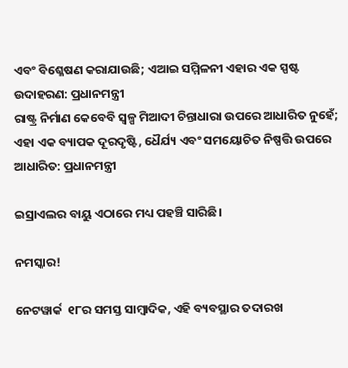ଏବଂ ବିଶ୍ଳେଷଣ କରାଯାଉଛି; ଏଆଇ ସମ୍ମିଳନୀ ଏହାର ଏକ ସ୍ପଷ୍ଟ ଉଦାହରଣ: ପ୍ରଧାନମନ୍ତ୍ରୀ
ରାଷ୍ଟ୍ର ନିର୍ମାଣ କେବେବି ସ୍ବଳ୍ପ ମିଆଦୀ ଚିନ୍ତାଧାରା ଉପରେ ଆଧାରିତ ନୁହେଁ; ଏହା ଏକ ବ୍ୟାପକ ଦୂରଦୃଷ୍ଟି, ଧୈର୍ଯ୍ୟ ଏବଂ ସମୟୋଚିତ ନିଷ୍ପତ୍ତି ଉପରେ ଆଧାରିତ: ପ୍ରଧାନମନ୍ତ୍ରୀ

ଇସ୍ରାଏଲର ବାୟୁ ଏଠାରେ ମଧ୍ୟ ପହଞ୍ଚି ସାରିଛି।

ନମସ୍କାର!

ନେଟୱାର୍କ  ୧୮ର ସମସ୍ତ ସାମ୍ବାଦିକ, ଏହି ବ୍ୟବସ୍ଥାର ତଦାରଖ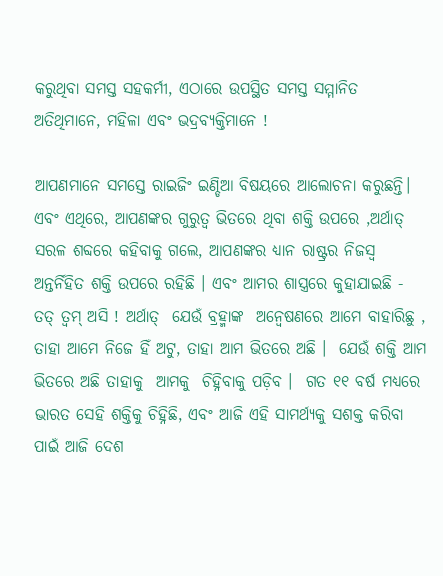କରୁଥିବା ସମସ୍ତ ସହକର୍ମୀ, ଏଠାରେ ଉପସ୍ଥିତ ସମସ୍ତ ସମ୍ମାନିତ ଅତିଥିମାନେ, ମହିଳା ଏବଂ ଭଦ୍ରବ୍ୟକ୍ତିମାନେ !

ଆପଣମାନେ ସମସ୍ତେ ରାଇଜିଂ ଇଣ୍ଡିଆ ବିଷୟରେ ଆଲୋଚନା କରୁଛନ୍ତି। ଏବଂ ଏଥିରେ, ଆପଣଙ୍କର ଗୁରୁତ୍ୱ ଭିତରେ ଥିବା ଶକ୍ତି ଉପରେ ,ଅର୍ଥାତ୍  ସରଳ ଶବ୍ଦରେ କହିବାକୁ ଗଲେ, ଆପଣଙ୍କର ଧ୍ୟାନ ରାଷ୍ଟ୍ରର ନିଜସ୍ୱ ଅନ୍ତର୍ନିହିତ ଶକ୍ତି ଉପରେ ରହିଛି । ଏବଂ ଆମର ଶାସ୍ତ୍ରରେ କୁହାଯାଇଛି - ତତ୍ ତ୍ୱମ୍ ଅସି ! ଅର୍ଥାତ୍  ଯେଉଁ ବ୍ରହ୍ମାଙ୍କ  ଅନ୍ବେଷଣରେ ଆମେ ବାହାରିଛୁ , ତାହା ଆମେ ନିଜେ ହିଁ ଅଟୁ, ତାହା ଆମ ଭିତରେ ଅଛି ।  ଯେଉଁ ଶକ୍ତି ଆମ ଭିତରେ ଅଛି ତାହାକୁ  ଆମକୁ  ଚିହ୍ନିବାକୁ ପଡ଼ିବ ।  ଗତ ୧୧ ବର୍ଷ ମଧ୍ୟରେ ଭାରତ ସେହି ଶକ୍ତିକୁ ଚିହ୍ନିଛି, ଏବଂ ଆଜି ଏହି ସାମର୍ଥ୍ୟକୁ ସଶକ୍ତ କରିବା ପାଇଁ ଆଜି ଦେଶ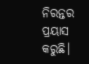ନିରନ୍ତର ପ୍ରୟାସ କରୁଛି।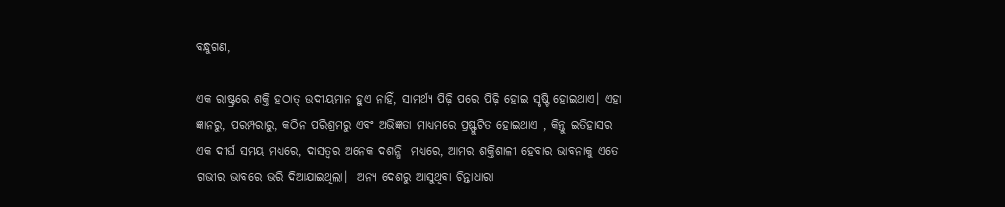ବନ୍ଧୁଗଣ,

ଏକ ରାଷ୍ଟ୍ରରେ ଶକ୍ତି ହଠାତ୍ ଉଦୀୟମାନ ହୁଏ ନାହିଁ, ସାମର୍ଥ୍ୟ ପିଢ଼ି ପରେ ପିଢ଼ି ହୋଇ ସୃଷ୍ଟି ହୋଇଥାଏ। ଏହା ଜ୍ଞାନରୁ, ପରମ୍ପରାରୁ, କଠିନ ପରିଶ୍ରମରୁ ଏବଂ ଅଭିଜ୍ଞତା ମାଧ୍ୟମରେ ପ୍ରଷ୍ଫୁଟିତ ହୋଇଥାଏ , କିନ୍ତୁ ଇତିହାସର ଏକ ଦୀର୍ଘ ସମୟ ମଧ୍ୟରେ, ଦାସତ୍ୱର ଅନେକ ଦଶନ୍ଧି  ମଧ୍ୟରେ, ଆମର ଶକ୍ତିଶାଳୀ ହେବାର ଭାବନାକୁ ଏତେ ଗଭୀର ଭାବରେ ଭରି ଦିଆଯାଇଥିଲା।  ଅନ୍ୟ ଦେଶରୁ ଆସୁଥିବା ଚିନ୍ତାଧାରା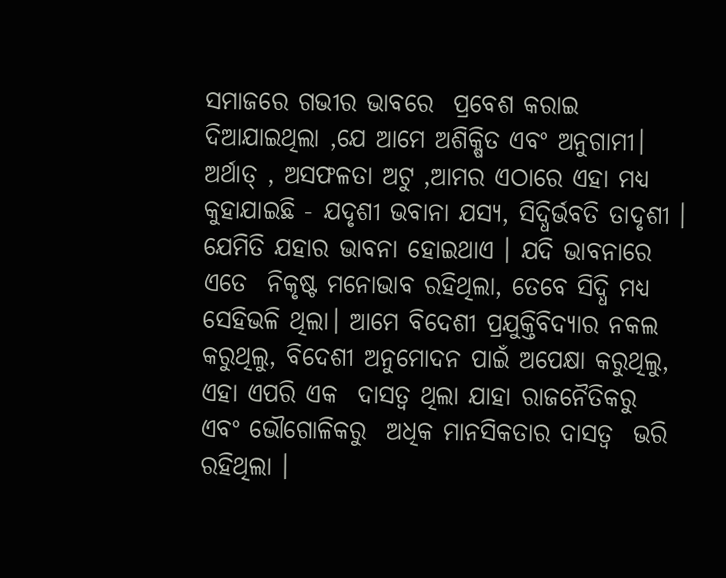ସମାଜରେ ଗଭୀର ଭାବରେ  ପ୍ରବେଶ କରାଇ ଦିଆଯାଇଥିଲା ,ଯେ ଆମେ ଅଶିକ୍ଷିତ ଏବଂ ଅନୁଗାମୀ।  ଅର୍ଥାତ୍ , ଅସଫଳତା ଅଟୁ ,ଆମର ଏଠାରେ ଏହା ମଧ୍ୟ କୁହାଯାଇଛି - ଯଦୃଶୀ ଭବାନା ଯସ୍ୟ, ସିଦ୍ଧିର୍ଭବତି ତାଦୃଶୀ ।  ଯେମିତି ଯହାର ଭାବନା ହୋଇଥାଏ । ଯଦି ଭାବନାରେ ଏତେ  ନିକୃଷ୍ଟ ମନୋଭାବ ରହିଥିଲା, ତେବେ ସିଦ୍ଧି ମଧ୍ୟ ସେହିଭଳି ଥିଲା। ଆମେ ବିଦେଶୀ ପ୍ରଯୁକ୍ତିବିଦ୍ୟାର ନକଲ କରୁଥିଲୁ, ବିଦେଶୀ ଅନୁମୋଦନ ପାଇଁ ଅପେକ୍ଷା କରୁଥିଲୁ, ଏହା ଏପରି ଏକ  ଦାସତ୍ୱ ଥିଲା ଯାହା ରାଜନୈତିକରୁ  ଏବଂ ଭୌଗୋଳିକରୁ  ଅଧିକ ମାନସିକତାର ଦାସତ୍ବ  ଭରି ରହିଥିଲା ।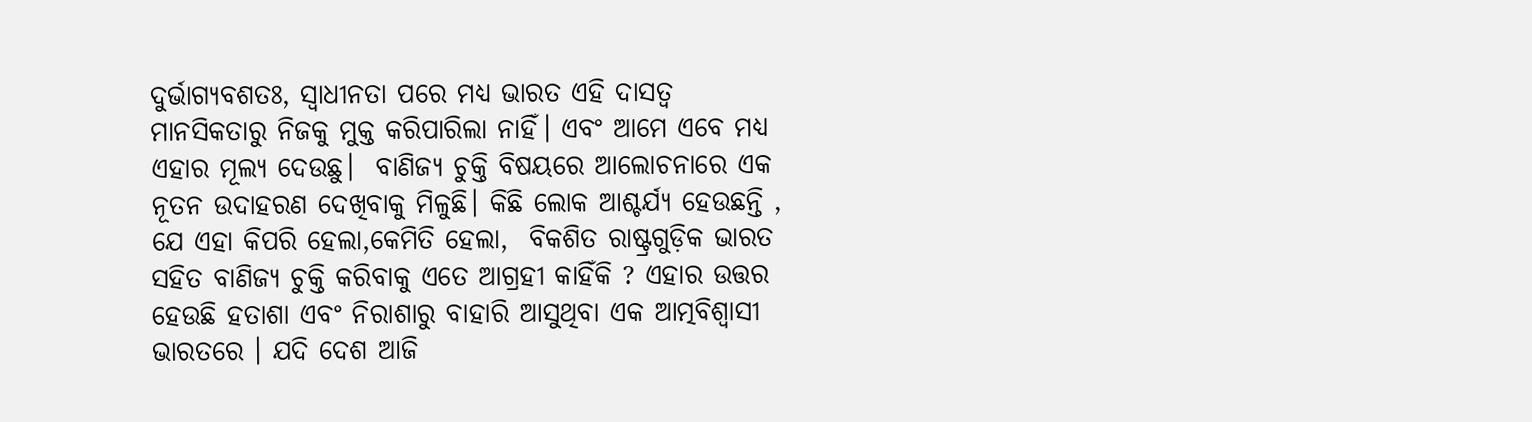ଦୁର୍ଭାଗ୍ୟବଶତଃ, ସ୍ୱାଧୀନତା ପରେ ମଧ୍ୟ ଭାରତ ଏହି ଦାସତ୍ୱ ମାନସିକତାରୁ ନିଜକୁ ମୁକ୍ତ କରିପାରିଲା ନାହିଁ। ଏବଂ ଆମେ ଏବେ ମଧ୍ୟ ଏହାର ମୂଲ୍ୟ ଦେଉଛୁ।  ବାଣିଜ୍ୟ ଚୁକ୍ତି ବିଷୟରେ ଆଲୋଚନାରେ ଏକ ନୂତନ ଉଦାହରଣ ଦେଖିବାକୁ ମିଳୁଛି। କିଛି ଲୋକ ଆଶ୍ଚର୍ଯ୍ୟ ହେଉଛନ୍ତି , ଯେ ଏହା କିପରି ହେଲା,କେମିତି ହେଲା,  ବିକଶିତ ରାଷ୍ଟ୍ରଗୁଡ଼ିକ ଭାରତ ସହିତ ବାଣିଜ୍ୟ ଚୁକ୍ତି କରିବାକୁ ଏତେ ଆଗ୍ରହୀ କାହିଁକି ? ଏହାର ଉତ୍ତର ହେଉଛି ହତାଶା ଏବଂ ନିରାଶାରୁ ବାହାରି ଆସୁଥିବା ଏକ ଆତ୍ମବିଶ୍ୱାସୀ ଭାରତରେ । ଯଦି ଦେଶ ଆଜି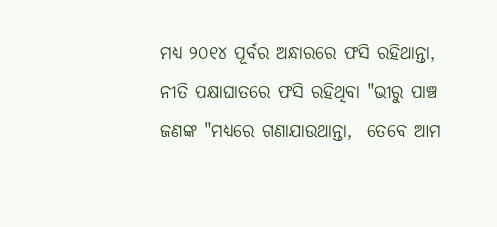ମଧ୍ୟ ୨୦୧୪ ପୂର୍ବର ଅନ୍ଧାରରେ ଫସି ରହିଥାନ୍ତା, ନୀତି ପକ୍ଷାଘାତରେ ଫସି ରହିଥିବା "ଭୀରୁ ପାଞ୍ଚ ଜଣଙ୍କ "ମଧ୍ୟରେ ଗଣାଯାଉଥାନ୍ତା,  ତେବେ ଆମ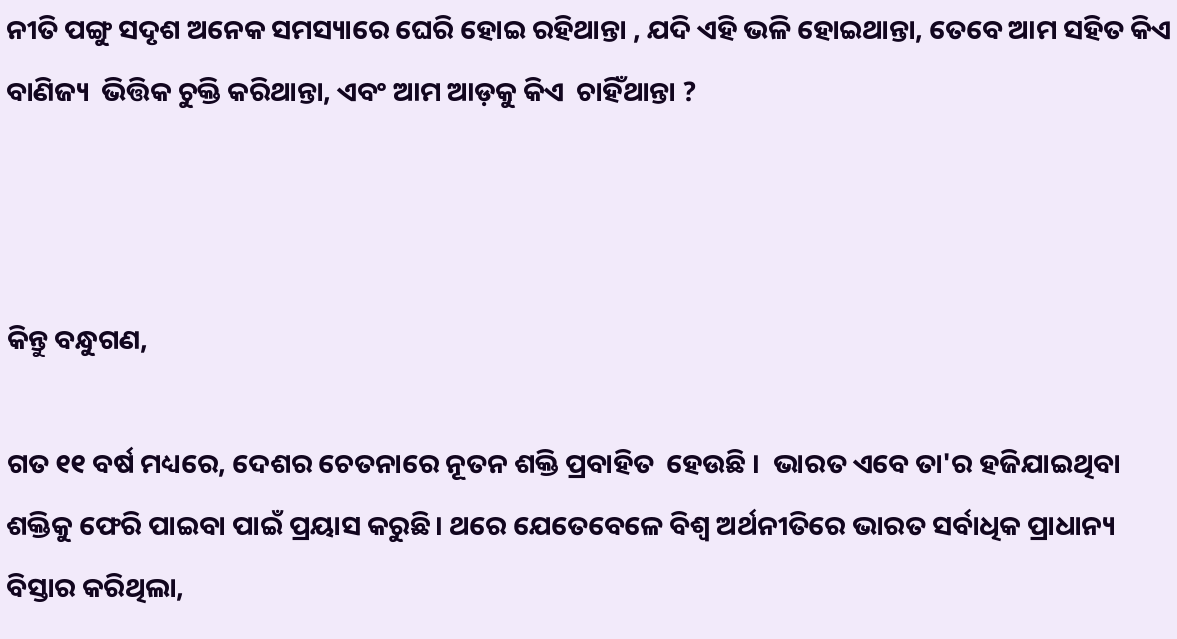ନୀତି ପଙ୍ଗୁ ସଦୃଶ ଅନେକ ସମସ୍ୟାରେ ଘେରି ହୋଇ ରହିଥାନ୍ତା , ଯଦି ଏହି ଭଳି ହୋଇଥାନ୍ତା, ତେବେ ଆମ ସହିତ କିଏ ବାଣିଜ୍ୟ  ଭିତ୍ତିକ ଚୁକ୍ତି କରିଥାନ୍ତା, ଏବଂ ଆମ ଆଡ଼କୁ କିଏ  ଚାହିଁଥାନ୍ତା ?



କିନ୍ତୁ ବନ୍ଧୁଗଣ,

ଗତ ୧୧ ବର୍ଷ ମଧ୍ୟରେ, ଦେଶର ଚେତନାରେ ନୂତନ ଶକ୍ତି ପ୍ରବାହିତ  ହେଉଛି ।  ଭାରତ ଏବେ ତା'ର ହଜିଯାଇଥିବା ଶକ୍ତିକୁ ଫେରି ପାଇବା ପାଇଁ ପ୍ରୟାସ କରୁଛି। ଥରେ ଯେତେବେଳେ ବିଶ୍ୱ ଅର୍ଥନୀତିରେ ଭାରତ ସର୍ବାଧିକ ପ୍ରାଧାନ୍ୟ ବିସ୍ତାର କରିଥିଲା,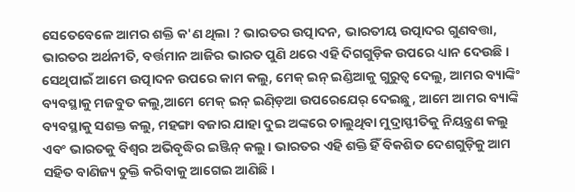ସେତେବେଳେ ଆମର ଶକ୍ତି କ'ଣ ଥିଲା ? ଭାରତର ଉତ୍ପାଦନ, ଭାରତୀୟ ଉତ୍ପାଦର ଗୁଣବତ୍ତା, ଭାରତର ଅର୍ଥନୀତି, ବର୍ତ୍ତମାନ ଆଜିର ଭାରତ ପୁଣି ଥରେ ଏହି ଦିଗଗୁଡ଼ିକ ଉପରେ ଧ୍ୟାନ ଦେଉଛି। ସେଥିପାଇଁ ଆମେ ଉତ୍ପାଦନ ଉପରେ କାମ କଲୁ, ମେକ୍ ଇନ୍ ଇଣ୍ଡିଆକୁ ଗୁରୁତ୍ୱ ଦେଲୁ, ଆମର ବ୍ୟାଙ୍କିଂ ବ୍ୟବସ୍ଥାକୁ ମଜବୁତ କଲୁ,ଆମେ ମେକ୍ ଇନ୍ ଇଣ୍ଡ଼ିଆ ଉପରେଯେର୍ ଦେଇଛୁ, ଆମେ ଆମର ବ୍ୟାଙ୍କି ବ୍ୟବସ୍ଥାକୁ ସଶକ୍ତ କଲୁ, ମହଙ୍ଗା ବଜାର ଯାହା ଦୁଇ ଅଙ୍କରେ ଚାଲୁଥିବା ମୁଦ୍ରାସ୍ଫୀତିକୁ ନିୟନ୍ତ୍ରଣ କଲୁ ଏବଂ ଭାରତକୁ ବିଶ୍ୱର ଅଭିବୃଦ୍ଧିର ଇଞ୍ଜିନ୍ କଲୁ। ଭାରତର ଏହି ଶକ୍ତି ହିଁ ବିକଶିତ ଦେଶଗୁଡ଼ିକୁ ଆମ ସହିତ ବାଣିଜ୍ୟ ଚୁକ୍ତି କରିବାକୁ ଆଗେଇ ଆଣିଛି।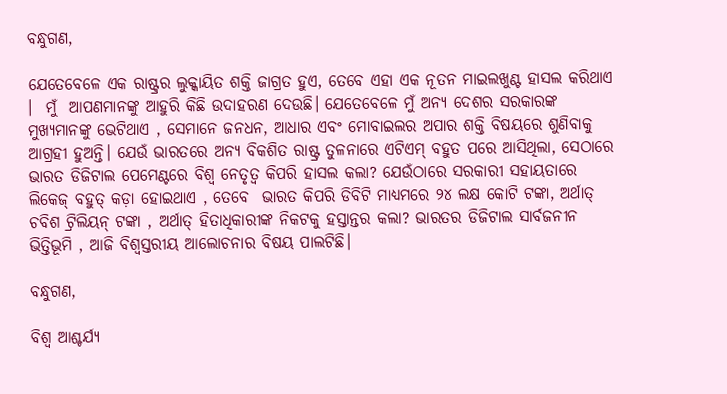ବନ୍ଧୁଗଣ,

ଯେତେବେଳେ ଏକ ରାଷ୍ଟ୍ରର ଲୁକ୍କାୟିତ ଶକ୍ତି ଜାଗ୍ରତ ହୁଏ, ତେବେ ଏହା ଏକ ନୂତନ ମାଇଲଖୁଣ୍ଟ ହାସଲ କରିଥାଏ ।  ମୁଁ  ଆପଣମାନଙ୍କୁ ଆହୁରି କିଛି ଉଦାହରଣ ଦେଉଛି। ଯେତେବେଳେ ମୁଁ ଅନ୍ୟ ଦେଶର ସରକାରଙ୍କ  ମୁଖ୍ୟମାନଙ୍କୁ ଭେଟିଥାଏ , ସେମାନେ ଜନଧନ, ଆଧାର ଏବଂ ମୋବାଇଲର ଅପାର ଶକ୍ତି ବିଷୟରେ ଶୁଣିବାକୁ ଆଗ୍ରହୀ ହୁଅନ୍ତି। ଯେଉଁ ଭାରତରେ ଅନ୍ୟ ବିକଶିତ ରାଷ୍ଟ୍ର ତୁଳନାରେ ଏଟିଏମ୍ ବହୁତ ପରେ ଆସିଥିଲା, ସେଠାରେ ଭାରତ ଡିଜିଟାଲ ପେମେଣ୍ଟରେ ବିଶ୍ୱ ନେତୃତ୍ୱ କିପରି ହାସଲ କଲା? ଯେଉଁଠାରେ ସରକାରୀ ସହାୟତାରେ ଲିକେଜ୍ ବହୁତ୍ କଡ଼ା ହୋଇଥାଏ , ତେବେ  ଭାରତ କିପରି ଡିବିଟି ମାଧ୍ୟମରେ ୨୪ ଲକ୍ଷ କୋଟି ଟଙ୍କା, ଅର୍ଥାତ୍  ଚବିଶ ଟ୍ରିଲିୟନ୍ ଟଙ୍କା , ଅର୍ଥାତ୍ ହିତାଧିକାରୀଙ୍କ ନିକଟକୁ ହସ୍ତାନ୍ତର କଲା? ଭାରତର ଡିଜିଟାଲ ସାର୍ବଜନୀନ ଭିତ୍ତିଭୂମି , ଆଜି ବିଶ୍ୱସ୍ତରୀୟ ଆଲୋଚନାର ବିଷୟ ପାଲଟିଛି।

ବନ୍ଧୁଗଣ,

ବିଶ୍ୱ ଆଶ୍ଚର୍ଯ୍ୟ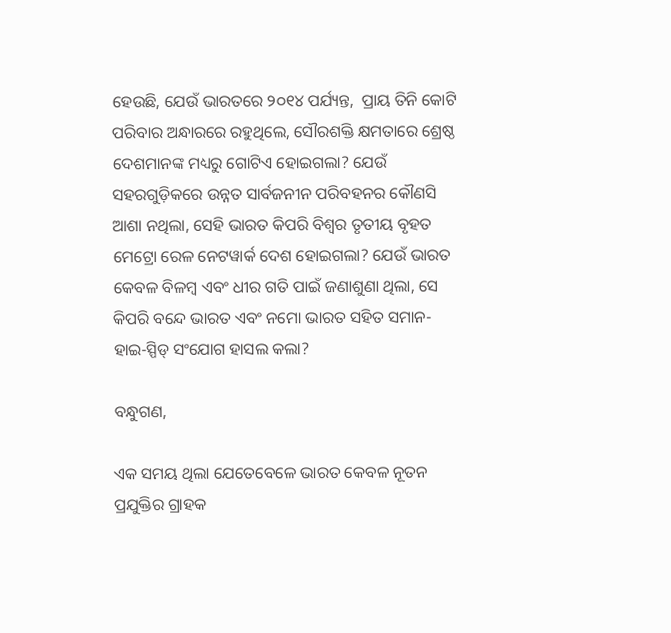ହେଉଛି, ଯେଉଁ ଭାରତରେ ୨୦୧୪ ପର୍ଯ୍ୟନ୍ତ,  ପ୍ରାୟ ତିନି କୋଟି ପରିବାର ଅନ୍ଧାରରେ ରହୁଥିଲେ, ସୌରଶକ୍ତି କ୍ଷମତାରେ ଶ୍ରେଷ୍ଠ ଦେଶମାନଙ୍କ ମଧ୍ୟରୁ ଗୋଟିଏ ହୋଇଗଲା? ଯେଉଁ ସହରଗୁଡ଼ିକରେ ଉନ୍ନତ ସାର୍ବଜନୀନ ପରିବହନର କୌଣସି ଆଶା ନଥିଲା, ସେହି ଭାରତ କିପରି ବିଶ୍ୱର ତୃତୀୟ ବୃହତ ମେଟ୍ରୋ ରେଳ ନେଟୱାର୍କ ଦେଶ ହୋଇଗଲା? ଯେଉଁ ଭାରତ କେବଳ ବିଳମ୍ବ ଏବଂ ଧୀର ଗତି ପାଇଁ ଜଣାଶୁଣା ଥିଲା, ସେ କିପରି ବନ୍ଦେ ଭାରତ ଏବଂ ନମୋ ଭାରତ ସହିତ ସମାନ-ହାଇ-ସ୍ପିଡ୍ ସଂଯୋଗ ହାସଲ କଲା?

ବନ୍ଧୁଗଣ,

ଏକ ସମୟ ଥିଲା ଯେତେବେଳେ ଭାରତ କେବଳ ନୂତନ ପ୍ରଯୁକ୍ତିର ଗ୍ରାହକ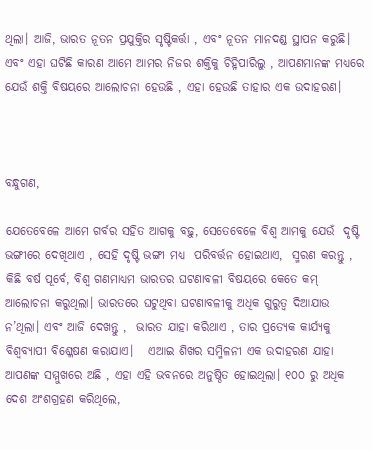ଥିଲା। ଆଜି, ଭାରତ ନୂତନ ପ୍ରଯୁକ୍ତିର ସୃଷ୍ଟିକର୍ତ୍ତା , ଏବଂ ନୂତନ ମାନଦଣ୍ଡ ସ୍ଥାପନ କରୁଛି। ଏବଂ ଏହା ଘଟିଛି କାରଣ ଆମେ ଆମର ନିଜର ଶକ୍ତିକୁ ଚିହ୍ନିପାରିଲୁ , ଆପଣମାନଙ୍କ ମଧ୍ୟରେ ଯେଉଁ ଶକ୍ତି ବିଷୟରେ ଆଲୋଚନା ହେଉଛି , ଏହା ହେଉଛି ତାହାର ଏକ ଉଦାହରଣ।



ବନ୍ଧୁଗଣ,

ଯେତେବେଳେ ଆମେ ଗର୍ବର ସହିତ ଆଗକୁ ବଢ଼ୁ, ସେତେବେଳେ ବିଶ୍ୱ ଆମକୁ ଯେଉଁ  ଦୃଷ୍ଟି ଭଙ୍ଗୀରେ ଦେଖିଥାଏ , ସେହି ଦୃଷ୍ଟି ଭଙ୍ଗୀ ମଧ୍ୟ  ପରିବର୍ତ୍ତନ ହୋଇଥାଏ,  ସ୍ମରଣ କରନ୍ତୁ , କିଛି ବର୍ଷ ପୂର୍ବେ, ବିଶ୍ୱ ଗଣମାଧ୍ୟମ ଭାରତର ଘଟଣାବଳୀ ବିଷୟରେ କେତେ କମ୍ ଆଲୋଚନା କରୁଥିଲା। ଭାରତରେ ଘଟୁଥିବା ଘଟଣାବଳୀକୁ ଅଧିକ ଗୁରୁତ୍ୱ ଦିଆଯାଉ ନ’ଥିଲା। ଏବଂ ଆଜି ଦେଖନ୍ତୁ ,  ଭାରତ ଯାହା କରିଥାଏ , ତାର ପ୍ରତ୍ୟେକ କାର୍ଯ୍ୟକୁ ବିଶ୍ୱବ୍ୟାପୀ ବିଶ୍ଳେଷଣ କରାଯାଏ।   ଏଆଇ ଶିଖର ସମ୍ମିଳନୀ ଏକ ଉଦାହରଣ ଯାହା ଆପଣଙ୍କ ସମ୍ମୁଖରେ ଅଛି , ଏହା ଏହି ଭବନରେ ଅନୁଷ୍ଠିତ ହୋଇଥିଲା। ୧୦୦ ରୁ ଅଧିକ ଦେଶ ଅଂଶଗ୍ରହଣ କରିଥିଲେ,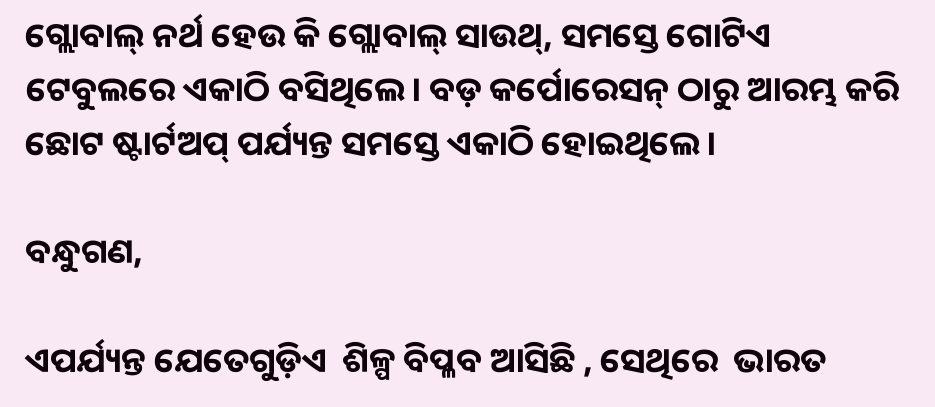ଗ୍ଲୋବାଲ୍ ନର୍ଥ ହେଉ କି ଗ୍ଲୋବାଲ୍ ସାଉଥ୍, ସମସ୍ତେ ଗୋଟିଏ ଟେବୁଲରେ ଏକାଠି ବସିଥିଲେ। ବଡ଼ କର୍ପୋରେସନ୍ ଠାରୁ ଆରମ୍ଭ କରି ଛୋଟ ଷ୍ଟାର୍ଟଅପ୍ ପର୍ଯ୍ୟନ୍ତ ସମସ୍ତେ ଏକାଠି ହୋଇଥିଲେ।

ବନ୍ଧୁଗଣ,

ଏପର୍ଯ୍ୟନ୍ତ ଯେତେଗୁଡ଼ିଏ  ଶିଳ୍ପ ବିପ୍ଳବ ଆସିଛି , ସେଥିରେ  ଭାରତ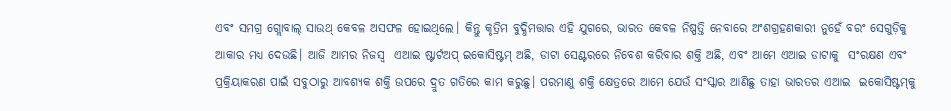ଏବଂ ସମଗ୍ର ଗ୍ଲୋବାଲ୍ ସାଉଥ୍ କେବଳ ଅସଫଳ ହୋଇଥିଲେ। କିନ୍ତୁ କୃତ୍ରିମ ବୁଦ୍ଧିମତ୍ତାର ଏହି ଯୁଗରେ, ଭାରତ କେବଳ ନିଷ୍ପତ୍ତି ନେବାରେ ଅଂଶଗ୍ରହଣକାରୀ ନୁହେଁ ବରଂ ସେଗୁଡ଼ିକୁ ଆକାର ମଧ୍ୟ ଦେଉଛି। ଆଜି ଆମର ନିଜସ୍ୱ  ଏଆଇ ଷ୍ଟାର୍ଟଅପ୍ ଇକୋସିଷ୍ଟମ୍ ଅଛି, ଡାଟା ସେଣ୍ଟରରେ ନିବେଶ କରିବାର ଶକ୍ତି ଅଛି, ଏବଂ ଆମେ ଏଆଇ ଡାଟାକୁ  ସଂରକ୍ଷଣ ଏବଂ ପ୍ରକ୍ରିୟାକରଣ ପାଇଁ ସବୁଠାରୁ ଆବଶ୍ୟକ ଶକ୍ତି ଉପରେ ଦ୍ରୁତ ଗତିରେ କାମ କରୁଛୁ। ପରମାଣୁ ଶକ୍ତି କ୍ଷେତ୍ରରେ ଆମେ ଯେଉଁ ସଂସ୍କାର ଆଣିଛୁ ତାହା ଭାରତର ଏଆଇ  ଇକୋସିଷ୍ଟମ୍‌କୁ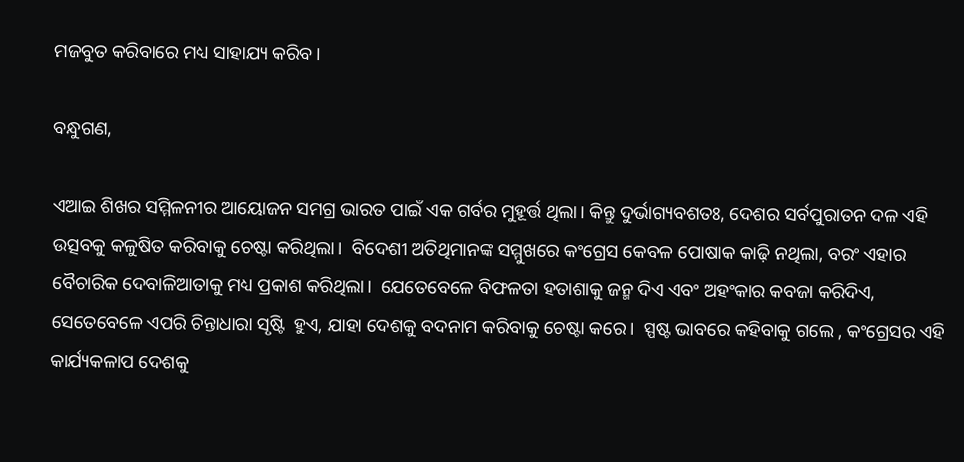ମଜବୁତ କରିବାରେ ମଧ୍ୟ ସାହାଯ୍ୟ କରିବ।

ବନ୍ଧୁଗଣ,

ଏଆଇ ଶିଖର ସମ୍ମିଳନୀର ଆୟୋଜନ ସମଗ୍ର ଭାରତ ପାଇଁ ଏକ ଗର୍ବର ମୁହୂର୍ତ୍ତ ଥିଲା। କିନ୍ତୁ ଦୁର୍ଭାଗ୍ୟବଶତଃ, ଦେଶର ସର୍ବପୁରାତନ ଦଳ ଏହି ଉତ୍ସବକୁ କଳୁଷିତ କରିବାକୁ ଚେଷ୍ଟା କରିଥିଲା।  ବିଦେଶୀ ଅତିଥିମାନଙ୍କ ସମ୍ମୁଖରେ କଂଗ୍ରେସ କେବଳ ପୋଷାକ କାଢ଼ି ନଥିଲା, ବରଂ ଏହାର ବୈଚାରିକ ଦେବାଳିଆତାକୁ ମଧ୍ୟ ପ୍ରକାଶ କରିଥିଲା।  ଯେତେବେଳେ ବିଫଳତା ହତାଶାକୁ ଜନ୍ମ ଦିଏ ଏବଂ ଅହଂକାର କବଜା କରିଦିଏ, ସେତେବେଳେ ଏପରି ଚିନ୍ତାଧାରା ସୃଷ୍ଟି  ହୁଏ, ଯାହା ଦେଶକୁ ବଦନାମ କରିବାକୁ ଚେଷ୍ଟା କରେ।  ସ୍ପଷ୍ଟ ଭାବରେ କହିବାକୁ ଗଲେ , କଂଗ୍ରେସର ଏହି କାର୍ଯ୍ୟକଳାପ ଦେଶକୁ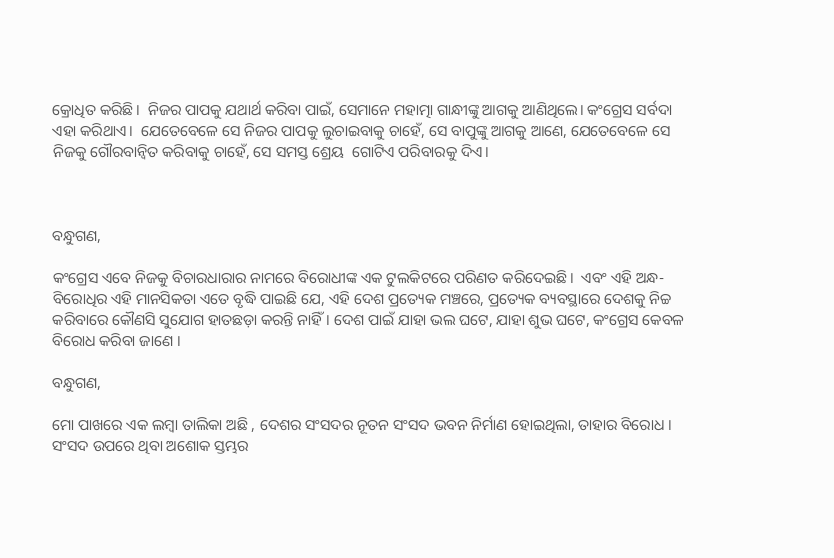କ୍ରୋଧିତ କରିଛି।  ନିଜର ପାପକୁ ଯଥାର୍ଥ କରିବା ପାଇଁ, ସେମାନେ ମହାତ୍ମା ଗାନ୍ଧୀଙ୍କୁ ଆଗକୁ ଆଣିଥିଲେ। କଂଗ୍ରେସ ସର୍ବଦା ଏହା କରିଥାଏ।  ଯେତେବେଳେ ସେ ନିଜର ପାପକୁ ଲୁଚାଇବାକୁ ଚାହେଁ, ସେ ବାପୁଙ୍କୁ ଆଗକୁ ଆଣେ, ଯେତେବେଳେ ସେ ନିଜକୁ ଗୌରବାନ୍ୱିତ କରିବାକୁ ଚାହେଁ, ସେ ସମସ୍ତ ଶ୍ରେୟ  ଗୋଟିଏ ପରିବାରକୁ ଦିଏ।



ବନ୍ଧୁଗଣ,

କଂଗ୍ରେସ ଏବେ ନିଜକୁ ବିଚାରଧାରାର ନାମରେ ବିରୋଧୀଙ୍କ ଏକ ଟୁଲକିଟରେ ପରିଣତ କରିଦେଇଛି।  ଏବଂ ଏହି ଅନ୍ଧ-ବିରୋଧିର ଏହି ମାନସିକତା ଏତେ ବୃଦ୍ଧି ପାଇଛି ଯେ, ଏହି ଦେଶ ପ୍ରତ୍ୟେକ ମଞ୍ଚରେ, ପ୍ରତ୍ୟେକ ବ୍ୟବସ୍ଥାରେ ଦେଶକୁ ନିଚ୍ଚ କରିବାରେ କୌଣସି ସୁଯୋଗ ହାତଛଡ଼ା କରନ୍ତି ନାହିଁ। ଦେଶ ପାଇଁ ଯାହା ଭଲ ଘଟେ, ଯାହା ଶୁଭ ଘଟେ, କଂଗ୍ରେସ କେବଳ ବିରୋଧ କରିବା ଜାଣେ ।

ବନ୍ଧୁଗଣ,

ମୋ ପାଖରେ ଏକ ଲମ୍ବା ତାଲିକା ଅଛି , ଦେଶର ସଂସଦର ନୂତନ ସଂସଦ ଭବନ ନିର୍ମାଣ ହୋଇଥିଲା, ତାହାର ବିରୋଧ । ସଂସଦ ଉପରେ ଥିବା ଅଶୋକ ସ୍ତମ୍ଭର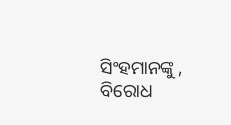ସିଂହମାନଙ୍କୁ , ବିରୋଧ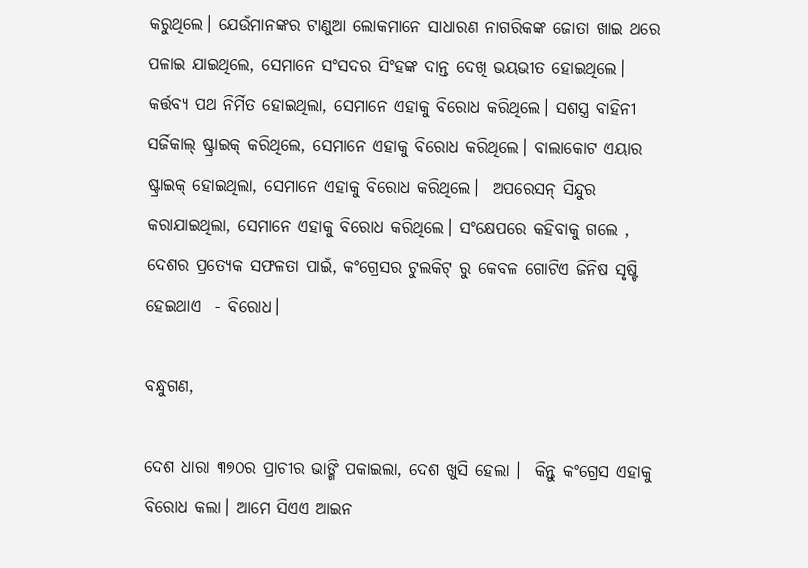କରୁଥିଲେ। ଯେଉଁମାନଙ୍କର ଟାଣୁଆ ଲୋକମାନେ ସାଧାରଣ ନାଗରିକଙ୍କ ଜୋତା ଖାଇ ଥରେ ପଳାଇ ଯାଇଥିଲେ, ସେମାନେ ସଂସଦର ସିଂହଙ୍କ ଦାନ୍ତ ଦେଖି ଭୟଭୀତ ହୋଇଥିଲେ। କର୍ତ୍ତବ୍ୟ ପଥ ନିର୍ମିତ ହୋଇଥିଲା, ସେମାନେ ଏହାକୁ ବିରୋଧ କରିଥିଲେ। ସଶସ୍ତ୍ର ବାହିନୀ ସର୍ଜିକାଲ୍ ଷ୍ଟ୍ରାଇକ୍ କରିଥିଲେ, ସେମାନେ ଏହାକୁ ବିରୋଧ କରିଥିଲେ। ବାଲାକୋଟ ଏୟାର ଷ୍ଟ୍ରାଇକ୍ ହୋଇଥିଲା, ସେମାନେ ଏହାକୁ ବିରୋଧ କରିଥିଲେ।  ଅପରେସନ୍ ସିନ୍ଦୁର କରାଯାଇଥିଲା, ସେମାନେ ଏହାକୁ ବିରୋଧ କରିଥିଲେ। ସଂକ୍ଷେପରେ କହିବାକୁ ଗଲେ , ଦେଶର ପ୍ରତ୍ୟେକ ସଫଳତା ପାଇଁ, କଂଗ୍ରେସର ଟୁଲକିଟ୍ ରୁ କେବଳ ଗୋଟିଏ ଜିନିଷ ସୃଷ୍ଟି ହେଇଥାଏ  - ବିରୋଧ।

ବନ୍ଧୁଗଣ,

ଦେଶ ଧାରା ୩୭୦ର ପ୍ରାଚୀର ଭାଙ୍ଗି ପକାଇଲା, ଦେଶ ଖୁସି ହେଲା ।  କିନ୍ତୁ କଂଗ୍ରେସ ଏହାକୁ ବିରୋଧ କଲା। ଆମେ ସିଏଏ ଆଇନ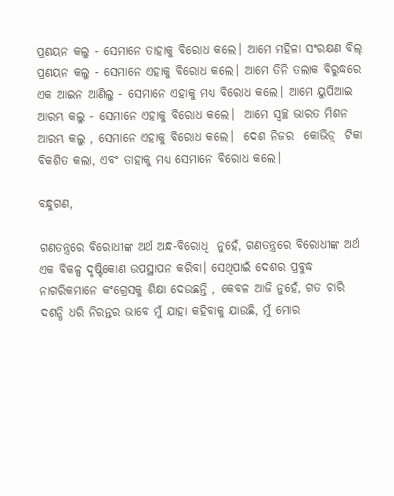ପ୍ରଣୟନ କଲୁ - ସେମାନେ ତାହାକୁ ବିରୋଧ କଲେ। ଆମେ ମହିଳା ସଂରକ୍ଷଣ ବିଲ୍ ପ୍ରଣୟନ କଲୁ - ସେମାନେ ଏହାକୁ ବିରୋଧ କଲେ। ଆମେ ତିନି ତଲାକ ବିରୁଦ୍ଧରେ ଏକ ଆଇନ ଆଣିଲୁ - ସେମାନେ ଏହାକୁ ମଧ୍ୟ ବିରୋଧ କଲେ। ଆମେ ୟୁପିଆଇ ଆରମ୍ଭ କଲୁ - ସେମାନେ ଏହାକୁ ବିରୋଧ କଲେ।  ଆମେ ସ୍ୱଚ୍ଛ ଭାରତ ମିଶନ ଆରମ୍ଭ କଲୁ , ସେମାନେ ଏହାକୁ ବିରୋଧ କଲେ।  ଦେଶ ନିଜର  କୋଭିଡ଼୍  ଟିକା ବିକଶିତ କଲା, ଏବଂ ତାହାକୁ ମଧ୍ୟ ସେମାନେ ବିରୋଧ କଲେ।

ବନ୍ଧୁଗଣ,

ଗଣତନ୍ତ୍ରରେ ବିରୋଧୀଙ୍କ ଅର୍ଥ ଅନ୍ଧ-ବିରୋଧି  ନୁହେଁ, ଗଣତନ୍ତ୍ରରେ ବିରୋଧୀଙ୍କ ଅର୍ଥ ଏକ ବିକଳ୍ପ ଦୃଷ୍ଟିକୋଣ ଉପସ୍ଥାପନ କରିବା। ସେଥିପାଇଁ ଦେଶର ପ୍ରବୁଦ୍ଧ ନାଗରିକମାନେ କଂଗ୍ରେସକୁ ଶିକ୍ଷା ଦେଉଛନ୍ତି , କେବଳ ଆଜି ନୁହେଁ, ଗତ ଚାରି ଦଶନ୍ଧି ଧରି ନିରନ୍ତର ଭାବେ ମୁଁ ଯାହା କହିବାକୁ ଯାଉଛି, ମୁଁ ମୋର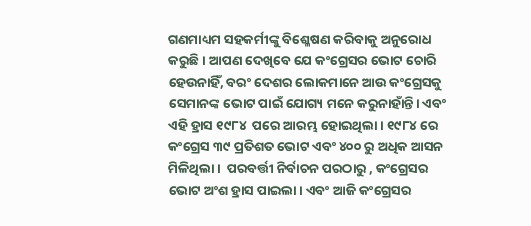ଗଣମାଧ୍ୟମ ସହକର୍ମୀଙ୍କୁ ବିଶ୍ଳେଷଣ କରିବାକୁ ଅନୁରୋଧ କରୁଛି। ଆପଣ ଦେଖିବେ ଯେ କଂଗ୍ରେସର ଭୋଟ ଚୋରି ହେଉନାହିଁ, ବରଂ ଦେଶର ଲୋକମାନେ ଆଉ କଂଗ୍ରେସକୁ ସେମାନଙ୍କ ଭୋଟ ପାଇଁ ଯୋଗ୍ୟ ମନେ କରୁନାହାଁନ୍ତି। ଏବଂ ଏହି ହ୍ରାସ ୧୯୮୪  ପରେ ଆରମ୍ଭ ହୋଇଥିଲା। ୧୯୮୪ ରେ  କଂଗ୍ରେସ ୩୯ ପ୍ରତିଶତ ଭୋଟ ଏବଂ ୪୦୦ ରୁ ଅଧିକ ଆସନ ମିଳିଥିଲା ।  ପରବର୍ତ୍ତୀ ନିର୍ବାଚନ ପରଠାରୁ , କଂଗ୍ରେସର ଭୋଟ ଅଂଶ ହ୍ରାସ ପାଇଲା। ଏବଂ ଆଜି କଂଗ୍ରେସର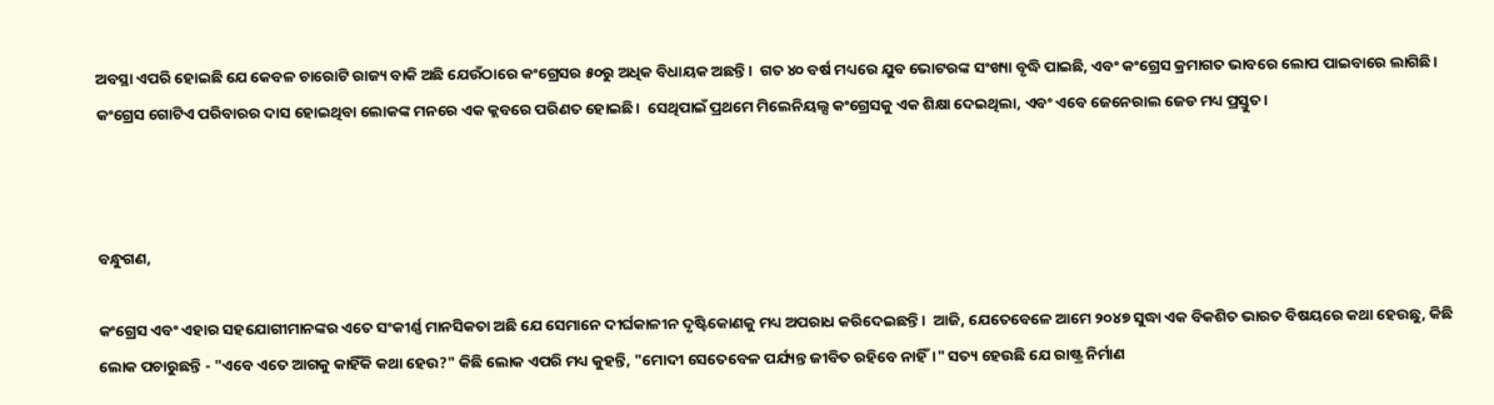ଅବସ୍ଥା ଏପରି ହୋଇଛି ଯେ କେବଳ ଚାରୋଟି ରାଜ୍ୟ ବାକି ଅଛି ଯେଉଁଠାରେ କଂଗ୍ରେସର ୫୦ରୁ ଅଧିକ ବିଧାୟକ ଅଛନ୍ତି।  ଗତ ୪୦ ବର୍ଷ ମଧ୍ୟରେ ଯୁବ ଭୋଟରଙ୍କ ସଂଖ୍ୟା ବୃଦ୍ଧି ପାଇଛି, ଏବଂ କଂଗ୍ରେସ କ୍ରମାଗତ ଭାବରେ ଲୋପ ପାଇବାରେ ଲାଗିଛି। କଂଗ୍ରେସ ଗୋଟିଏ ପରିବାରର ଦାସ ହୋଇଥିବା ଲୋକଙ୍କ ମନରେ ଏକ କ୍ଲବରେ ପରିଣତ ହୋଇଛି।  ସେଥିପାଇଁ ପ୍ରଥମେ ମିଲେନିୟଲ୍ସ କଂଗ୍ରେସକୁ ଏକ ଶିକ୍ଷା ଦେଇଥିଲା, ଏବଂ ଏବେ ଜେନେରାଲ ଜେଡ ମଧ୍ୟ ପ୍ରସ୍ତୁତ।



ବନ୍ଧୁଗଣ,

କଂଗ୍ରେସ ଏବଂ ଏହାର ସହଯୋଗୀମାନଙ୍କର ଏତେ ସଂକୀର୍ଣ୍ଣ ମାନସିକତା ଅଛି ଯେ ସେମାନେ ଦୀର୍ଘକାଳୀନ ଦୃଷ୍ଟିକୋଣକୁ ମଧ୍ୟ ଅପରାଧ କରିଦେଇଛନ୍ତି।  ଆଜି, ଯେତେବେଳେ ଆମେ ୨୦୪୭ ସୁଦ୍ଧା ଏକ ବିକଶିତ ଭାରତ ବିଷୟରେ କଥା ହେଉଛୁ, କିଛି ଲୋକ ପଚାରୁଛନ୍ତି - "ଏବେ ଏତେ ଆଗକୁ କାହିଁକି କଥା ହେଉ?" କିଛି ଲୋକ ଏପରି ମଧ୍ୟ କୁହନ୍ତି, "ମୋଦୀ ସେତେବେଳ ପର୍ଯ୍ୟନ୍ତ ଜୀବିତ ରହିବେ ନାହିଁ।" ସତ୍ୟ ହେଉଛି ଯେ ରାଷ୍ଟ୍ର ନିର୍ମାଣ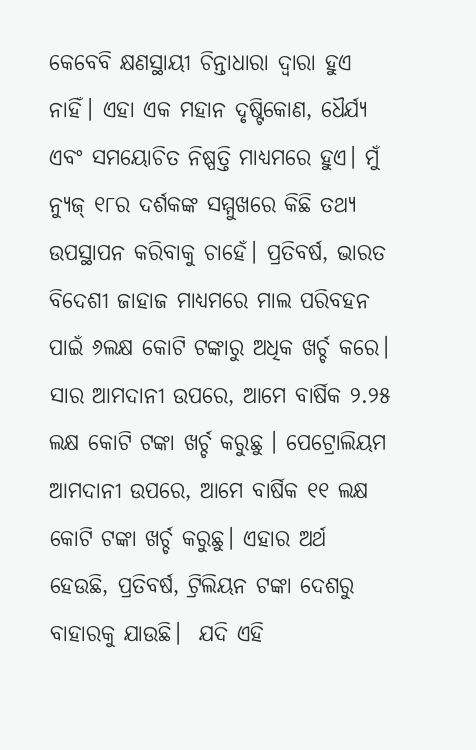କେବେବି କ୍ଷଣସ୍ଥାୟୀ ଚିନ୍ତାଧାରା ଦ୍ୱାରା ହୁଏ ନାହିଁ। ଏହା ଏକ ମହାନ ଦୃଷ୍ଟିକୋଣ, ଧୈର୍ଯ୍ୟ ଏବଂ ସମୟୋଚିତ ନିଷ୍ପତ୍ତି ମାଧ୍ୟମରେ ହୁଏ। ମୁଁ ନ୍ୟୁଜ୍ ୧୮ର ଦର୍ଶକଙ୍କ ସମ୍ମୁଖରେ କିଛି ତଥ୍ୟ ଉପସ୍ଥାପନ କରିବାକୁ ଚାହେଁ। ପ୍ରତିବର୍ଷ, ଭାରତ ବିଦେଶୀ ଜାହାଜ ମାଧ୍ୟମରେ ମାଲ ପରିବହନ ପାଇଁ ୬ଲକ୍ଷ କୋଟି ଟଙ୍କାରୁ ଅଧିକ ଖର୍ଚ୍ଚ କରେ। ସାର ଆମଦାନୀ ଉପରେ, ଆମେ ବାର୍ଷିକ ୨.୨୫ ଲକ୍ଷ କୋଟି ଟଙ୍କା ଖର୍ଚ୍ଚ କରୁଛୁ । ପେଟ୍ରୋଲିୟମ ଆମଦାନୀ ଉପରେ, ଆମେ ବାର୍ଷିକ ୧୧ ଲକ୍ଷ କୋଟି ଟଙ୍କା ଖର୍ଚ୍ଚ କରୁଛୁ। ଏହାର ଅର୍ଥ ହେଉଛି, ପ୍ରତିବର୍ଷ, ଟ୍ରିଲିୟନ ଟଙ୍କା ଦେଶରୁ ବାହାରକୁ ଯାଉଛି।  ଯଦି ଏହି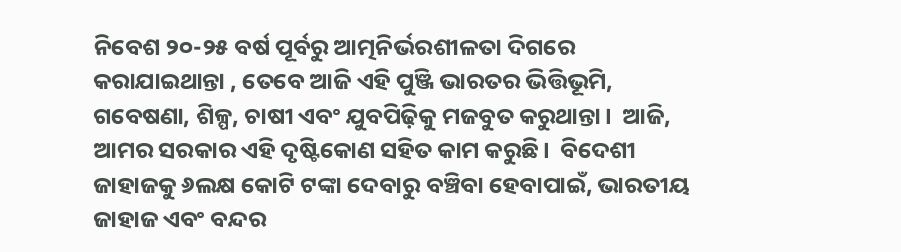ନିବେଶ ୨୦-୨୫ ବର୍ଷ ପୂର୍ବରୁ ଆତ୍ମନିର୍ଭରଶୀଳତା ଦିଗରେ କରାଯାଇଥାନ୍ତା , ତେବେ ଆଜି ଏହି ପୁଞ୍ଜି ଭାରତର ଭିତ୍ତିଭୂମି, ଗବେଷଣା, ଶିଳ୍ପ, ଚାଷୀ ଏବଂ ଯୁବପିଢ଼ିକୁ ମଜବୁତ କରୁଥାନ୍ତା।  ଆଜି, ଆମର ସରକାର ଏହି ଦୃଷ୍ଟିକୋଣ ସହିତ କାମ କରୁଛି।  ବିଦେଶୀ ଜାହାଜକୁ ୬ଲକ୍ଷ କୋଟି ଟଙ୍କା ଦେବାରୁ ବଞ୍ଚିବା ହେବାପାଇଁ, ଭାରତୀୟ ଜାହାଜ ଏବଂ ବନ୍ଦର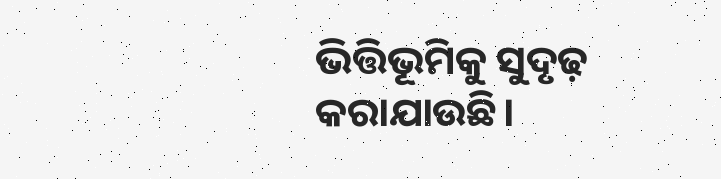ଭିତ୍ତିଭୂମିକୁ ସୁଦୃଢ଼ କରାଯାଉଛି।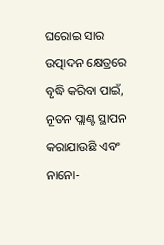ଘରୋଇ ସାର ଉତ୍ପାଦନ କ୍ଷେତ୍ରରେ ବୃଦ୍ଧି କରିବା ପାଇଁ, ନୂତନ ପ୍ଲାଣ୍ଟ ସ୍ଥାପନ କରାଯାଉଛି ଏବଂ ନାନୋ-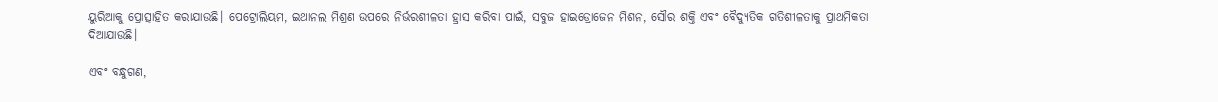ୟୁରିଆକୁ ପ୍ରୋତ୍ସାହିତ କରାଯାଉଛି। ପେଟ୍ରୋଲିୟମ, ଇଥାନଲ ମିଶ୍ରଣ ଉପରେ ନିର୍ଭରଶୀଳତା ହ୍ରାସ କରିବା ପାଇଁ, ସବୁଜ ହାଇଡ୍ରୋଜେନ ମିଶନ, ସୌର ଶକ୍ତି ଏବଂ ବୈଦ୍ୟୁତିକ ଗତିଶୀଳତାକୁ ପ୍ରାଥମିକତା ଦିଆଯାଉଛି।

ଏବଂ ବନ୍ଧୁଗଣ,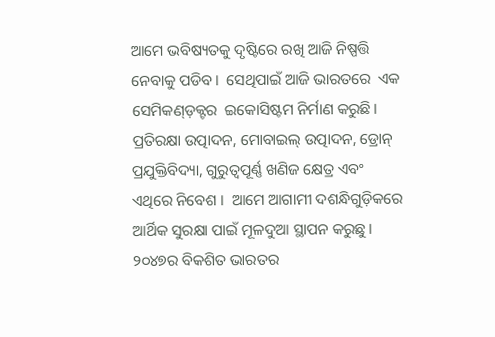ଆମେ ଭବିଷ୍ୟତକୁ ଦୃଷ୍ଟିରେ ରଖି ଆଜି ନିଷ୍ପତ୍ତି ନେବାକୁ ପଡିବ।  ସେଥିପାଇଁ ଆଜି ଭାରତରେ  ଏକ ସେମିକଣ୍ଡ଼କ୍ଟର  ଇକୋସିଷ୍ଟମ ନିର୍ମାଣ କରୁଛି। ପ୍ରତିରକ୍ଷା ଉତ୍ପାଦନ, ମୋବାଇଲ୍ ଉତ୍ପାଦନ, ଡ୍ରୋନ୍ ପ୍ରଯୁକ୍ତିବିଦ୍ୟା, ଗୁରୁତ୍ୱପୂର୍ଣ୍ଣ ଖଣିଜ କ୍ଷେତ୍ର ଏବଂ ଏଥିରେ ନିବେଶ ।  ଆମେ ଆଗାମୀ ଦଶନ୍ଧିଗୁଡ଼ିକରେ ଆର୍ଥିକ ସୁରକ୍ଷା ପାଇଁ ମୂଳଦୁଆ ସ୍ଥାପନ କରୁଛୁ। ୨୦୪୭ର ବିକଶିତ ଭାରତର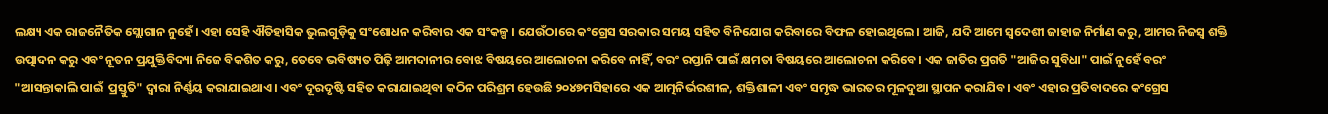ଲକ୍ଷ୍ୟ ଏକ ରାଜନୈତିକ ସ୍ଲୋଗାନ ନୁହେଁ। ଏହା ସେହି ଐତିହାସିକ ଭୁଲଗୁଡ଼ିକୁ ସଂଶୋଧନ କରିବାର ଏକ ସଂକଳ୍ପ । ଯେଉଁଠାରେ କଂଗ୍ରେସ ସରକାର ସମୟ ସହିତ ବିନିଯୋଗ କରିବାରେ ବିଫଳ ହୋଇଥିଲେ। ଆଜି, ଯଦି ଆମେ ସ୍ୱଦେଶୀ ଜାହାଜ ନିର୍ମାଣ କରୁ, ଆମର ନିଜସ୍ୱ ଶକ୍ତି ଉତ୍ପାଦନ କରୁ ଏବଂ ନୂତନ ପ୍ରଯୁକ୍ତିବିଦ୍ୟା ନିଜେ ବିକଶିତ କରୁ, ତେବେ ଭବିଷ୍ୟତ ପିଢ଼ି ଆମଦାନୀର ବୋଝ ବିଷୟରେ ଆଲୋଚନା କରିବେ ନାହିଁ, ବରଂ ରପ୍ତାନି ପାଇଁ କ୍ଷମତା ବିଷୟରେ ଆଲୋଚନା କରିବେ। ଏକ ଜାତିର ପ୍ରଗତି "ଆଜିର ସୁବିଧା" ପାଇଁ ନୁହେଁ ବରଂ "ଆସନ୍ତାକାଲି ପାଇଁ  ପ୍ରସ୍ତୁତି" ଦ୍ୱାରା ନିର୍ଣ୍ଣୟ କରାଯାଇଥାଏ। ଏବଂ ଦୂରଦୃଷ୍ଟି ସହିତ କରାଯାଇଥିବା କଠିନ ପରିଶ୍ରମ ହେଉଛି ୨୦୪୭ମସିହାରେ ଏକ ଆତ୍ମନିର୍ଭରଶୀଳ, ଶକ୍ତିଶାଳୀ ଏବଂ ସମୃଦ୍ଧ ଭାରତର ମୂଳଦୁଆ ସ୍ଥାପନ କରାଯିବ। ଏବଂ ଏହାର ପ୍ରତିବାଦରେ କଂଗ୍ରେସ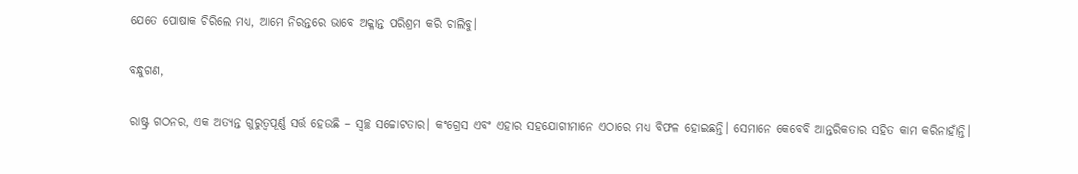ଯେତେ ପୋଷାକ ଚିରିଲେ ମଧ୍ୟ, ଆମେ ନିରନ୍ତରେ ଭାବେ ଅକ୍ଳାନ୍ତ ପରିଶ୍ରମ କରି ଚାଲିବୁ।

ବନ୍ଧୁଗଣ,

ରାଷ୍ଟ୍ର ଗଠନର, ଏକ ଅତ୍ୟନ୍ତ ଗୁରୁତ୍ୱପୂର୍ଣ୍ଣ ସର୍ତ୍ତ ହେଉଛି – ସ୍ବଚ୍ଛ ସଚ୍ଚୋଟତାର। କଂଗ୍ରେସ ଏବଂ ଏହାର ସହଯୋଗୀମାନେ ଏଠାରେ ମଧ୍ୟ ବିଫଳ ହୋଇଛନ୍ତି। ସେମାନେ କେବେବି ଆନ୍ତରିକତାର ସହିତ କାମ କରିନାହାଁନ୍ତି।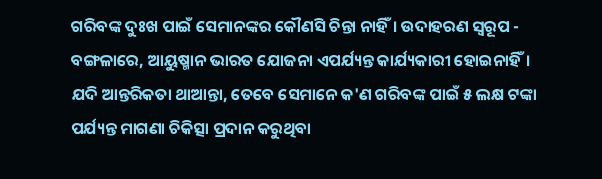ଗରିବଙ୍କ ଦୁଃଖ ପାଇଁ ସେମାନଙ୍କର କୌଣସି ଚିନ୍ତା ନାହିଁ। ଉଦାହରଣ ସ୍ୱରୂପ - ବଙ୍ଗଳାରେ, ଆୟୁଷ୍ମାନ ଭାରତ ଯୋଜନା ଏପର୍ଯ୍ୟନ୍ତ କାର୍ଯ୍ୟକାରୀ ହୋଇନାହିଁ। ଯଦି ଆନ୍ତରିକତା ଥାଆନ୍ତା, ତେବେ ସେମାନେ କ'ଣ ଗରିବଙ୍କ ପାଇଁ ୫ ଲକ୍ଷ ଟଙ୍କା ପର୍ଯ୍ୟନ୍ତ ମାଗଣା ଚିକିତ୍ସା ପ୍ରଦାନ କରୁଥିବା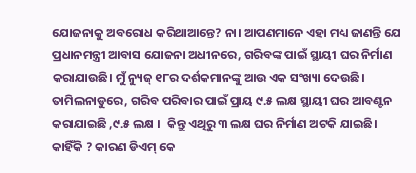ଯୋଜନାକୁ ଅବରୋଧ କରିଥାଆନ୍ତେ? ନା। ଆପଣମାନେ ଏହା ମଧ୍ୟ ଜାଣନ୍ତି ଯେ ପ୍ରଧାନମନ୍ତ୍ରୀ ଆବାସ ଯୋଜନା ଅଧୀନରେ, ଗରିବଙ୍କ ପାଇଁ ସ୍ଥାୟୀ ଘର ନିର୍ମାଣ କରାଯାଉଛି। ମୁଁ ନ୍ୟୁଜ୍ ୧୮ର ଦର୍ଶକମାନଙ୍କୁ ଆଉ ଏକ ସଂଖ୍ୟା ଦେଉଛି।  ତାମିଲନାଡୁରେ, ଗରିବ ପରିବାର ପାଇଁ ପ୍ରାୟ ୯.୫ ଲକ୍ଷ ସ୍ଥାୟୀ ଘର ଆବଣ୍ଟନ କରାଯାଇଛି ,୯.୫ ଲକ୍ଷ ।  କିନ୍ତୁ ଏଥିରୁ ୩ ଲକ୍ଷ ଘର ନିର୍ମାଣ ଅଟକି ଯାଇଛି। କାହିଁକି ? କାରଣ ଡିଏମ୍ କେ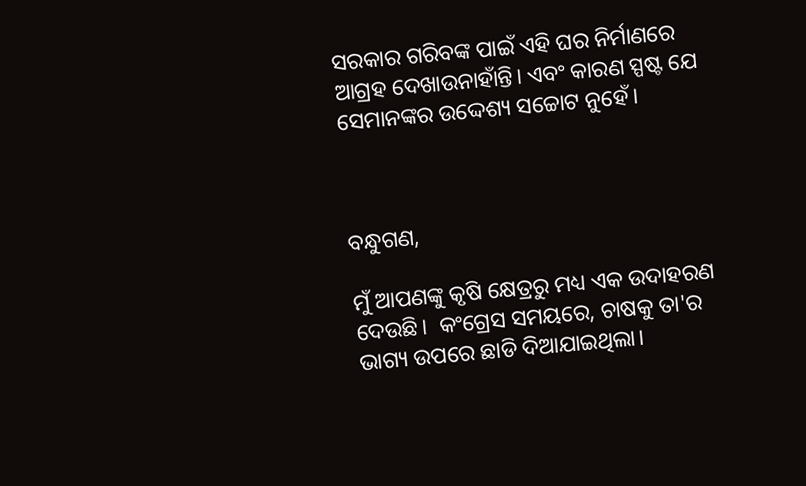ସରକାର ଗରିବଙ୍କ ପାଇଁ ଏହି ଘର ନିର୍ମାଣରେ ଆଗ୍ରହ ଦେଖାଉନାହାଁନ୍ତି। ଏବଂ କାରଣ ସ୍ପଷ୍ଟ ଯେ ସେମାନଙ୍କର ଉଦ୍ଦେଶ୍ୟ ସଚ୍ଚୋଟ ନୁହେଁ।



ବନ୍ଧୁଗଣ,

ମୁଁ ଆପଣଙ୍କୁ କୃଷି କ୍ଷେତ୍ରରୁ ମଧ୍ୟ ଏକ ଉଦାହରଣ ଦେଉଛି।  କଂଗ୍ରେସ ସମୟରେ, ଚାଷକୁ ତା'ର ଭାଗ୍ୟ ଉପରେ ଛାଡି ଦିଆଯାଇଥିଲା।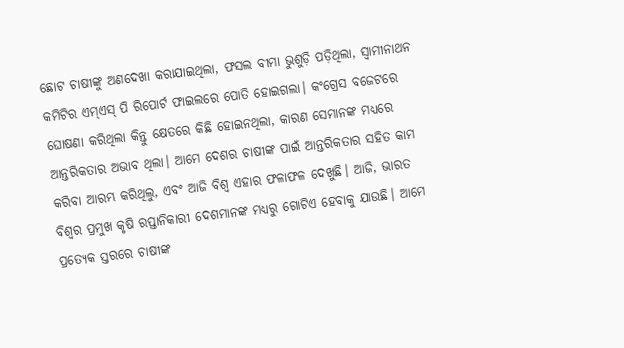ଛୋଟ ଚାଷୀଙ୍କୁ ଅଣଦେଖା କରାଯାଇଥିଲା, ଫସଲ ବୀମା ଭୁଶୁଡ଼ି ପଡ଼ିଥିଲା, ସ୍ୱାମୀନାଥନ କମିଟିର ଏମ୍ଏସ୍ ପି ରିପୋର୍ଟ ଫାଇଲରେ ପୋତି ହୋଇଗଲା। କଂଗ୍ରେସ ବଜେଟରେ ଘୋଷଣା କରିଥିଲା କିନ୍ତୁ କ୍ଷେତରେ କିଛି ହୋଇନଥିଲା, କାରଣ ସେମାନଙ୍କ ମଧ୍ୟରେ ଆନ୍ତରିକତାର ଅଭାବ ଥିଲା। ଆମେ ଦେଶର ଚାଷୀଙ୍କ ପାଇଁ ଆନ୍ତରିକତାର ସହିତ କାମ କରିବା ଆରମ୍ଭ କରିଥିଲୁ, ଏବଂ ଆଜି ବିଶ୍ୱ ଏହାର ଫଳାଫଳ ଦେଖୁଛି। ଆଜି, ଭାରତ ବିଶ୍ୱର ପ୍ରମୁଖ କୃଷି ରପ୍ତାନିକାରୀ ଦେଶମାନଙ୍କ ମଧ୍ୟରୁ ଗୋଟିଏ ହେବାକୁ ଯାଉଛି। ଆମେ ପ୍ରତ୍ୟେକ ସ୍ତରରେ ଚାଷୀଙ୍କ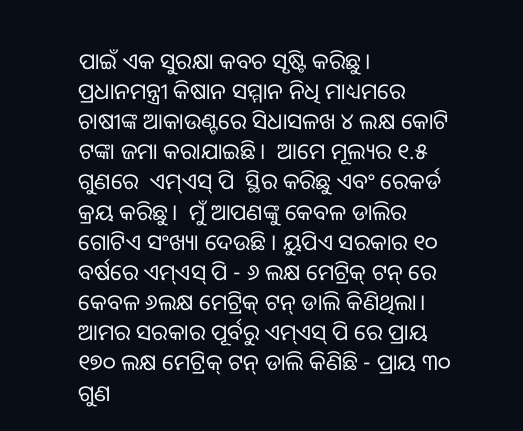ପାଇଁ ଏକ ସୁରକ୍ଷା କବଚ ସୃଷ୍ଟି କରିଛୁ। ପ୍ରଧାନମନ୍ତ୍ରୀ କିଷାନ ସମ୍ମାନ ନିଧି ମାଧ୍ୟମରେ ଚାଷୀଙ୍କ ଆକାଉଣ୍ଟରେ ସିଧାସଳଖ ୪ ଲକ୍ଷ କୋଟି ଟଙ୍କା ଜମା କରାଯାଇଛି।  ଆମେ ମୂଲ୍ୟର ୧.୫ ଗୁଣରେ  ଏମ୍ଏସ୍ ପି  ସ୍ଥିର କରିଛୁ ଏବଂ ରେକର୍ଡ କ୍ରୟ କରିଛୁ।  ମୁଁ ଆପଣଙ୍କୁ କେବଳ ଡାଲିର ଗୋଟିଏ ସଂଖ୍ୟା ଦେଉଛି । ୟୁପିଏ ସରକାର ୧୦ ବର୍ଷରେ ଏମ୍ଏସ୍ ପି - ୬ ଲକ୍ଷ ମେଟ୍ରିକ୍ ଟନ୍ ରେ କେବଳ ୬ଲକ୍ଷ ମେଟ୍ରିକ୍ ଟନ୍ ଡାଲି କିଣିଥିଲା।  ଆମର ସରକାର ପୂର୍ବରୁ ଏମ୍ଏସ୍ ପି ରେ ପ୍ରାୟ ୧୭୦ ଲକ୍ଷ ମେଟ୍ରିକ୍ ଟନ୍ ଡାଲି କିଣିଛି - ପ୍ରାୟ ୩୦ ଗୁଣ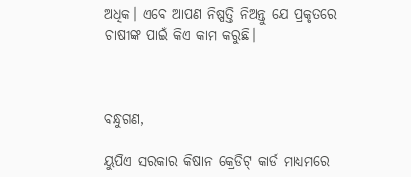ଅଧିକ। ଏବେ ଆପଣ ନିଷ୍ପତ୍ତି ନିଅନ୍ତୁ ଯେ ପ୍ରକୃତରେ ଚାଷୀଙ୍କ ପାଇଁ କିଏ କାମ କରୁଛି।



ବନ୍ଧୁଗଣ,

ୟୁପିଏ ସରକାର କିଷାନ କ୍ରେଡିଟ୍ କାର୍ଡ ମାଧ୍ୟମରେ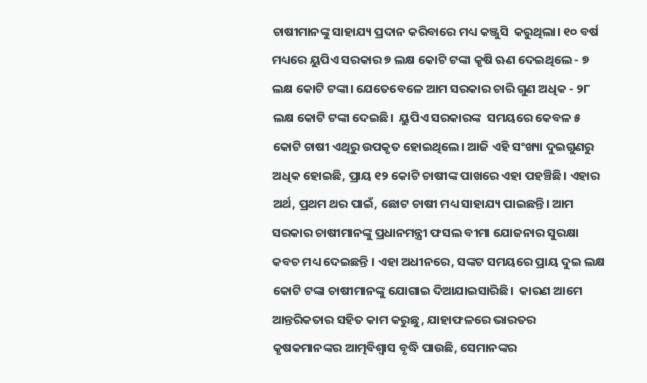ଚାଷୀମାନଙ୍କୁ ସାହାଯ୍ୟ ପ୍ରଦାନ କରିବାରେ ମଧ୍ୟ କଞ୍ଜୁସି  କରୁଥିଲା। ୧୦ ବର୍ଷ ମଧ୍ୟରେ ୟୁପିଏ ସରକାର ୭ ଲକ୍ଷ କୋଟି ଟଙ୍କା କୃଷି ଋଣ ଦେଇଥିଲେ - ୭ ଲକ୍ଷ କୋଟି ଟଙ୍କା। ଯେତେବେଳେ ଆମ ସରକାର ଚାରି ଗୁଣ ଅଧିକ - ୨୮ ଲକ୍ଷ କୋଟି ଟଙ୍କା ଦେଇଛି।  ୟୁପିଏ ସରକାରଙ୍କ  ସମୟରେ କେବଳ ୫ କୋଟି ଚାଷୀ ଏଥିରୁ ଉପକୃତ ହୋଇଥିଲେ। ଆଜି ଏହି ସଂଖ୍ୟା ଦୁଇଗୁଣରୁ ଅଧିକ ହୋଇଛି, ପ୍ରାୟ ୧୨ କୋଟି ଚାଷୀଙ୍କ ପାଖରେ ଏହା ପହଞ୍ଚିଛି। ଏହାର ଅର୍ଥ, ପ୍ରଥମ ଥର ପାଇଁ, ଛୋଟ ଚାଷୀ ମଧ୍ୟ ସାହାଯ୍ୟ ପାଇଛନ୍ତି। ଆମ ସରକାର ଚାଷୀମାନଙ୍କୁ ପ୍ରଧାନମନ୍ତ୍ରୀ ଫସଲ ବୀମା ଯୋଜନାର ସୁରକ୍ଷା କବଚ ମଧ୍ୟ ଦେଇଛନ୍ତି । ଏହା ଅଧୀନରେ, ସଙ୍କଟ ସମୟରେ ପ୍ରାୟ ଦୁଇ ଲକ୍ଷ  କୋଟି ଟଙ୍କା ଚାଷୀମାନଙ୍କୁ ଯୋଗାଇ ଦିଆଯାଇସାରିଛି।  କାରଣ ଆମେ ଆନ୍ତରିକତାର ସହିତ କାମ କରୁଛୁ, ଯାହାଫଳରେ ଭାରତର କୃଷକମାନଙ୍କର ଆତ୍ମବିଶ୍ୱାସ ବୃଦ୍ଧି ପାଉଛି, ସେମାନଙ୍କର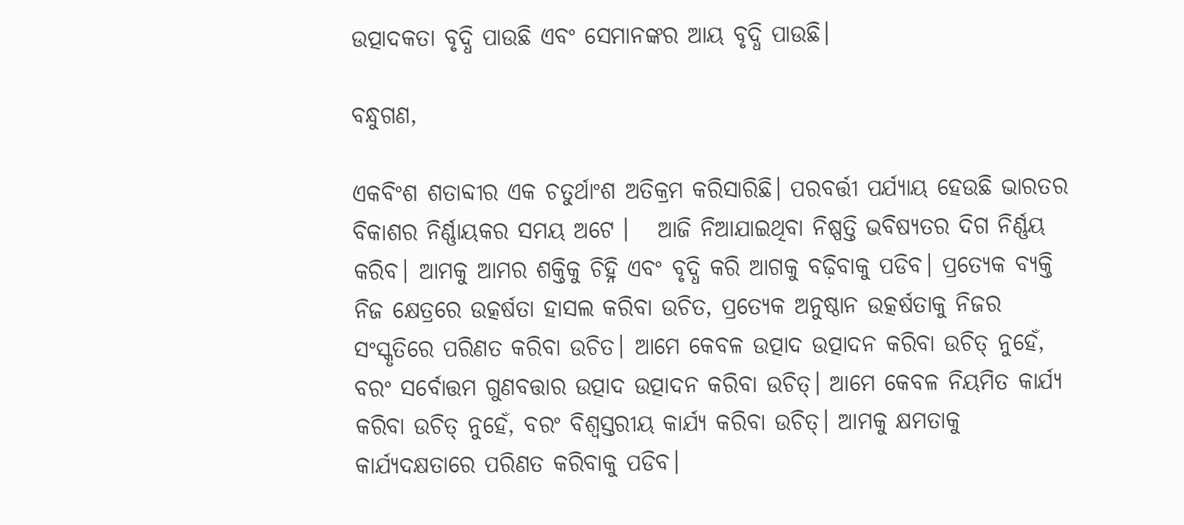ଉତ୍ପାଦକତା ବୃଦ୍ଧି ପାଉଛି ଏବଂ ସେମାନଙ୍କର ଆୟ ବୃଦ୍ଧି ପାଉଛି।

ବନ୍ଧୁଗଣ,

ଏକବିଂଶ ଶତାବ୍ଦୀର ଏକ ଚତୁର୍ଥାଂଶ ଅତିକ୍ରମ କରିସାରିଛି। ପରବର୍ତ୍ତୀ ପର୍ଯ୍ୟାୟ ହେଉଛି ଭାରତର ବିକାଶର ନିର୍ଣ୍ଣାୟକର ସମୟ ଅଟେ ।   ଆଜି ନିଆଯାଇଥିବା ନିଷ୍ପତ୍ତି ଭବିଷ୍ୟତର ଦିଗ ନିର୍ଣ୍ଣୟ କରିବ। ଆମକୁ ଆମର ଶକ୍ତିକୁ ଚିହ୍ନି ଏବଂ ବୃଦ୍ଧି କରି ଆଗକୁ ବଢ଼ିବାକୁ ପଡିବ। ପ୍ରତ୍ୟେକ ବ୍ୟକ୍ତି ନିଜ କ୍ଷେତ୍ରରେ ଉତ୍କର୍ଷତା ହାସଲ କରିବା ଉଚିତ, ପ୍ରତ୍ୟେକ ଅନୁଷ୍ଠାନ ଉତ୍କର୍ଷତାକୁ ନିଜର ସଂସ୍କୃତିରେ ପରିଣତ କରିବା ଉଚିତ। ଆମେ କେବଳ ଉତ୍ପାଦ ଉତ୍ପାଦନ କରିବା ଉଚିତ୍ ନୁହେଁ, ବରଂ ସର୍ବୋତ୍ତମ ଗୁଣବତ୍ତାର ଉତ୍ପାଦ ଉତ୍ପାଦନ କରିବା ଉଚିତ୍। ଆମେ କେବଳ ନିୟମିତ କାର୍ଯ୍ୟ କରିବା ଉଚିତ୍ ନୁହେଁ, ବରଂ ବିଶ୍ୱସ୍ତରୀୟ କାର୍ଯ୍ୟ କରିବା ଉଚିତ୍। ଆମକୁ କ୍ଷମତାକୁ କାର୍ଯ୍ୟଦକ୍ଷତାରେ ପରିଣତ କରିବାକୁ ପଡିବ।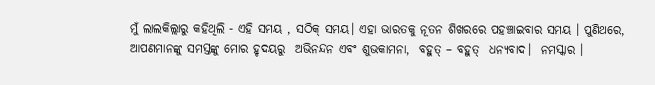ମୁଁ ଲାଲକିଲ୍ଲାରୁ କହିଥିଲି - ଏହି ସମୟ , ସଠିକ୍ ସମୟ। ଏହା ଭାରତକୁ ନୂତନ ଶିଖରରେ ପହଞ୍ଚାଇବାର ସମୟ । ପୁଣିଥରେ, ଆପଣମାନଙ୍କୁ ସମସ୍ତଙ୍କୁ ମୋର ହୃଦୟରୁ  ଅଭିନନ୍ଦନ ଏବଂ ଶୁଭକାମନା,  ବହୁତ୍ – ବହୁତ୍  ଧନ୍ୟବାଦ।  ନମସ୍କାର ।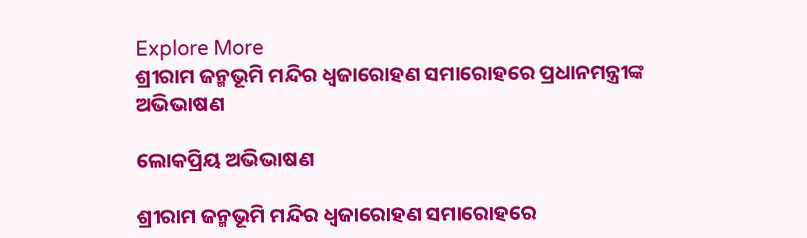Explore More
ଶ୍ରୀରାମ ଜନ୍ମଭୂମି ମନ୍ଦିର ଧ୍ଵଜାରୋହଣ ସମାରୋହରେ ପ୍ରଧାନମନ୍ତ୍ରୀଙ୍କ ଅଭିଭାଷଣ

ଲୋକପ୍ରିୟ ଅଭିଭାଷଣ

ଶ୍ରୀରାମ ଜନ୍ମଭୂମି ମନ୍ଦିର ଧ୍ଵଜାରୋହଣ ସମାରୋହରେ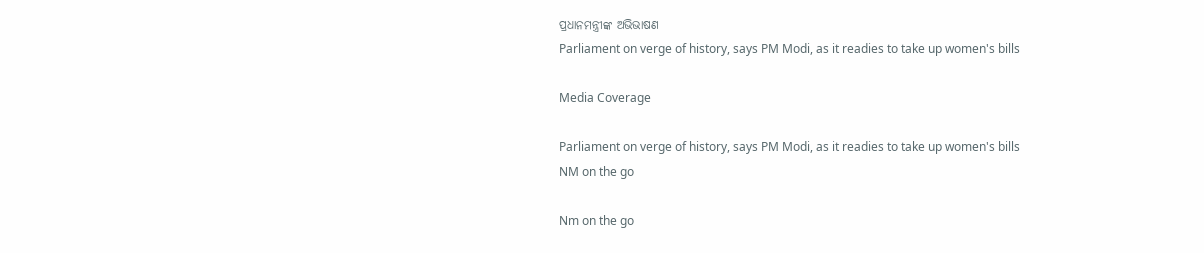ପ୍ରଧାନମନ୍ତ୍ରୀଙ୍କ ଅଭିଭାଷଣ
Parliament on verge of history, says PM Modi, as it readies to take up women's bills

Media Coverage

Parliament on verge of history, says PM Modi, as it readies to take up women's bills
NM on the go

Nm on the go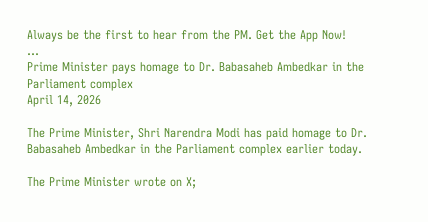Always be the first to hear from the PM. Get the App Now!
...
Prime Minister pays homage to Dr. Babasaheb Ambedkar in the Parliament complex
April 14, 2026

The Prime Minister, Shri Narendra Modi has paid homage to Dr. Babasaheb Ambedkar in the Parliament complex earlier today.

The Prime Minister wrote on X;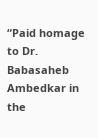“Paid homage to Dr. Babasaheb Ambedkar in the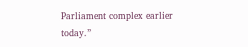Parliament complex earlier today.”